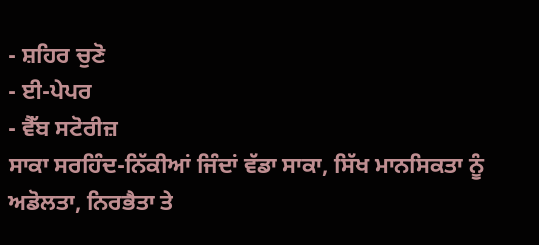- ਸ਼ਹਿਰ ਚੁਣੋ
- ਈ-ਪੇਪਰ
- ਵੈੱਬ ਸਟੋਰੀਜ਼
ਸਾਕਾ ਸਰਹਿੰਦ-ਨਿੱਕੀਆਂ ਜਿੰਦਾਂ ਵੱਡਾ ਸਾਕਾ, ਸਿੱਖ ਮਾਨਸਿਕਤਾ ਨੂੰ ਅਡੋਲਤਾ, ਨਿਰਭੈਤਾ ਤੇ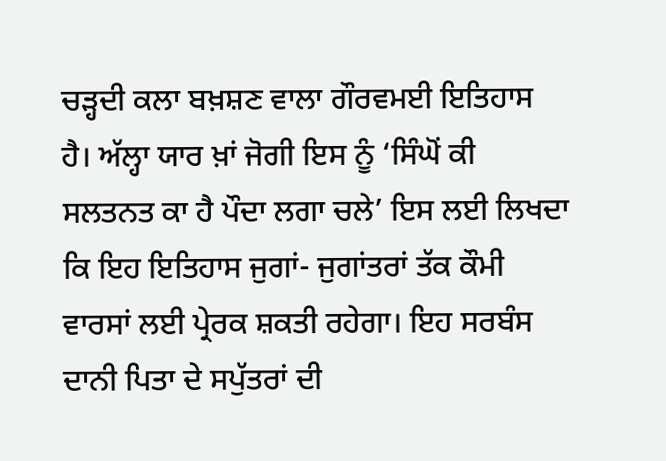ਚੜ੍ਹਦੀ ਕਲਾ ਬਖ਼ਸ਼ਣ ਵਾਲਾ ਗੌਰਵਮਈ ਇਤਿਹਾਸ ਹੈ। ਅੱਲ੍ਹਾ ਯਾਰ ਖ਼ਾਂ ਜੋਗੀ ਇਸ ਨੂੰ ‘ਸਿੰਘੋਂ ਕੀ ਸਲਤਨਤ ਕਾ ਹੈ ਪੌਦਾ ਲਗਾ ਚਲੇ’ ਇਸ ਲਈ ਲਿਖਦਾ ਕਿ ਇਹ ਇਤਿਹਾਸ ਜੁਗਾਂ- ਜੁਗਾਂਤਰਾਂ ਤੱਕ ਕੌਮੀ ਵਾਰਸਾਂ ਲਈ ਪ੍ਰੇਰਕ ਸ਼ਕਤੀ ਰਹੇਗਾ। ਇਹ ਸਰਬੰਸ ਦਾਨੀ ਪਿਤਾ ਦੇ ਸਪੁੱਤਰਾਂ ਦੀ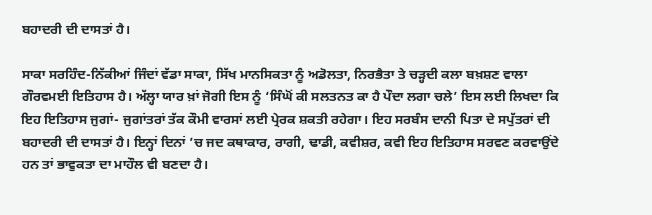ਬਹਾਦਰੀ ਦੀ ਦਾਸਤਾਂ ਹੈ।

ਸਾਕਾ ਸਰਹਿੰਦ-ਨਿੱਕੀਆਂ ਜਿੰਦਾਂ ਵੱਡਾ ਸਾਕਾ, ਸਿੱਖ ਮਾਨਸਿਕਤਾ ਨੂੰ ਅਡੋਲਤਾ, ਨਿਰਭੈਤਾ ਤੇ ਚੜ੍ਹਦੀ ਕਲਾ ਬਖ਼ਸ਼ਣ ਵਾਲਾ ਗੌਰਵਮਈ ਇਤਿਹਾਸ ਹੈ। ਅੱਲ੍ਹਾ ਯਾਰ ਖ਼ਾਂ ਜੋਗੀ ਇਸ ਨੂੰ ‘ਸਿੰਘੋਂ ਕੀ ਸਲਤਨਤ ਕਾ ਹੈ ਪੌਦਾ ਲਗਾ ਚਲੇ’ ਇਸ ਲਈ ਲਿਖਦਾ ਕਿ ਇਹ ਇਤਿਹਾਸ ਜੁਗਾਂ- ਜੁਗਾਂਤਰਾਂ ਤੱਕ ਕੌਮੀ ਵਾਰਸਾਂ ਲਈ ਪ੍ਰੇਰਕ ਸ਼ਕਤੀ ਰਹੇਗਾ। ਇਹ ਸਰਬੰਸ ਦਾਨੀ ਪਿਤਾ ਦੇ ਸਪੁੱਤਰਾਂ ਦੀ ਬਹਾਦਰੀ ਦੀ ਦਾਸਤਾਂ ਹੈ। ਇਨ੍ਹਾਂ ਦਿਨਾਂ ’ਚ ਜਦ ਕਥਾਕਾਰ, ਰਾਗੀ, ਢਾਡੀ, ਕਵੀਸ਼ਰ, ਕਵੀ ਇਹ ਇਤਿਹਾਸ ਸਰਵਣ ਕਰਵਾਉਂਦੇ ਹਨ ਤਾਂ ਭਾਵੁਕਤਾ ਦਾ ਮਾਹੌਲ ਵੀ ਬਣਦਾ ਹੈ।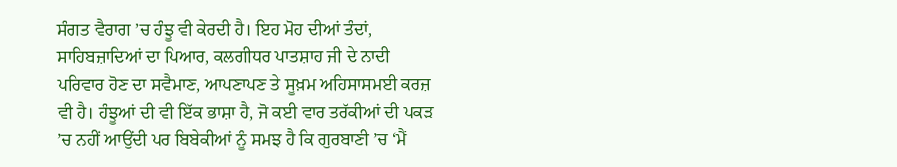ਸੰਗਤ ਵੈਰਾਗ ’ਚ ਹੰਝੂ ਵੀ ਕੇਰਦੀ ਹੈ। ਇਹ ਮੋਹ ਦੀਆਂ ਤੰਦਾਂ, ਸਾਹਿਬਜ਼ਾਦਿਆਂ ਦਾ ਪਿਆਰ, ਕਲਗੀਧਰ ਪਾਤਸ਼ਾਹ ਜੀ ਦੇ ਨਾਦੀ ਪਰਿਵਾਰ ਹੋਣ ਦਾ ਸਵੈਮਾਣ, ਆਪਣਾਪਣ ਤੇ ਸੂਖ਼ਮ ਅਹਿਸਾਸਮਈ ਕਰਜ਼ ਵੀ ਹੈ। ਹੰਝੂਆਂ ਦੀ ਵੀ ਇੱਕ ਭਾਸ਼ਾ ਹੈ, ਜੋ ਕਈ ਵਾਰ ਤਰੱਕੀਆਂ ਦੀ ਪਕੜ ’ਚ ਨਹੀਂ ਆਉਂਦੀ ਪਰ ਬਿਬੇਕੀਆਂ ਨੂੰ ਸਮਝ ਹੈ ਕਿ ਗੁਰਬਾਣੀ ’ਚ ‘ਮੈਂ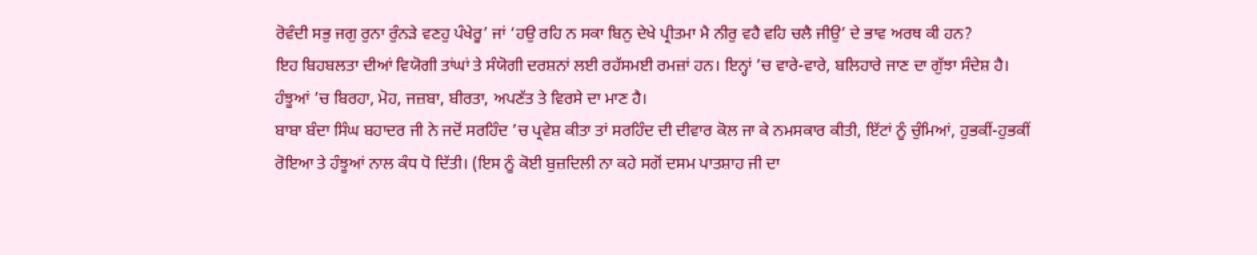ਰੋਵੰਦੀ ਸਭੁ ਜਗੁ ਰੁਨਾ ਰੁੰਨੜੇ ਵਣਹੁ ਪੰਖੇਰੂ’ ਜਾਂ ‘ਹਉ ਰਹਿ ਨ ਸਕਾ ਬਿਨੁ ਦੇਖੇ ਪ੍ਰੀਤਮਾ ਮੈ ਨੀਰੁ ਵਹੈ ਵਹਿ ਚਲੈ ਜੀਉ’ ਦੇ ਭਾਵ ਅਰਥ ਕੀ ਹਨ?
ਇਹ ਬਿਹਬਲਤਾ ਦੀਆਂ ਵਿਯੋਗੀ ਤਾਂਘਾਂ ਤੇ ਸੰਯੋਗੀ ਦਰਸ਼ਨਾਂ ਲਈ ਰਹੱਸਮਈ ਰਮਜ਼ਾਂ ਹਨ। ਇਨ੍ਹਾਂ ’ਚ ਵਾਰੇ-ਵਾਰੇ, ਬਲਿਹਾਰੇ ਜਾਣ ਦਾ ਗੁੱਝਾ ਸੰਦੇਸ਼ ਹੈ। ਹੰਝੂਆਂ ’ਚ ਬਿਰਹਾ, ਮੋਹ, ਜਜ਼ਬਾ, ਬੀਰਤਾ, ਅਪਣੱਤ ਤੇ ਵਿਰਸੇ ਦਾ ਮਾਣ ਹੈ।
ਬਾਬਾ ਬੰਦਾ ਸਿੰਘ ਬਹਾਦਰ ਜੀ ਨੇ ਜਦੋਂ ਸਰਹਿੰਦ ’ਚ ਪ੍ਰਵੇਸ਼ ਕੀਤਾ ਤਾਂ ਸਰਹਿੰਦ ਦੀ ਦੀਵਾਰ ਕੋਲ ਜਾ ਕੇ ਨਮਸਕਾਰ ਕੀਤੀ, ਇੱਟਾਂ ਨੂੰ ਚੁੰਮਿਆਂ, ਹੁਭਕੀਂ-ਹੁਭਕੀਂ ਰੋਇਆ ਤੇ ਹੰਝੂਆਂ ਨਾਲ ਕੰਧ ਧੋ ਦਿੱਤੀ। (ਇਸ ਨੂੰ ਕੋਈ ਬੁਜ਼ਦਿਲੀ ਨਾ ਕਹੇ ਸਗੋਂ ਦਸਮ ਪਾਤਸ਼ਾਹ ਜੀ ਦਾ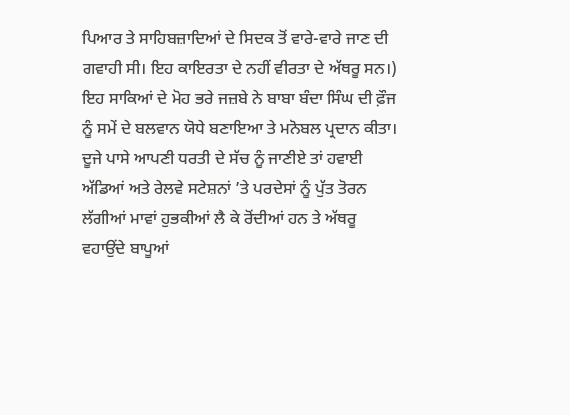ਪਿਆਰ ਤੇ ਸਾਹਿਬਜ਼ਾਦਿਆਂ ਦੇ ਸਿਦਕ ਤੋਂ ਵਾਰੇ-ਵਾਰੇ ਜਾਣ ਦੀ ਗਵਾਹੀ ਸੀ। ਇਹ ਕਾਇਰਤਾ ਦੇ ਨਹੀਂ ਵੀਰਤਾ ਦੇ ਅੱਥਰੂ ਸਨ।) ਇਹ ਸਾਕਿਆਂ ਦੇ ਮੋਹ ਭਰੇ ਜਜ਼ਬੇ ਨੇ ਬਾਬਾ ਬੰਦਾ ਸਿੰਘ ਦੀ ਫ਼ੌਜ ਨੂੰ ਸਮੇਂ ਦੇ ਬਲਵਾਨ ਯੋਧੇ ਬਣਾਇਆ ਤੇ ਮਨੋਬਲ ਪ੍ਰਦਾਨ ਕੀਤਾ।
ਦੂਜੇ ਪਾਸੇ ਆਪਣੀ ਧਰਤੀ ਦੇ ਸੱਚ ਨੂੰ ਜਾਣੀਏ ਤਾਂ ਹਵਾਈ ਅੱਡਿਆਂ ਅਤੇ ਰੇਲਵੇ ਸਟੇਸ਼ਨਾਂ ’ਤੇ ਪਰਦੇਸਾਂ ਨੂੰ ਪੁੱਤ ਤੋਰਨ ਲੱਗੀਆਂ ਮਾਵਾਂ ਹੁਭਕੀਆਂ ਲੈ ਕੇ ਰੋਂਦੀਆਂ ਹਨ ਤੇ ਅੱਥਰੂ ਵਹਾਉਂਦੇ ਬਾਪੂਆਂ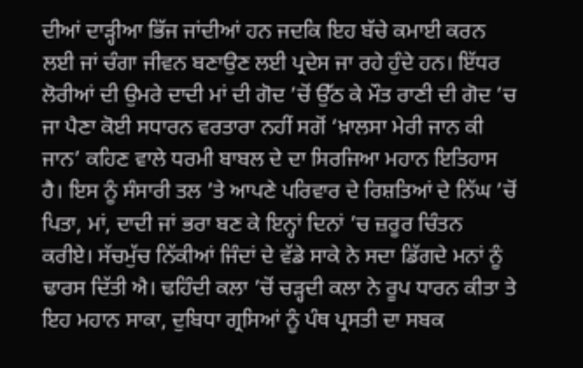ਦੀਆਂ ਦਾੜ੍ਹੀਆ ਭਿੱਜ ਜਾਂਦੀਆਂ ਹਨ ਜਦਕਿ ਇਹ ਬੱਚੇ ਕਮਾਈ ਕਰਨ ਲਈ ਜਾਂ ਚੰਗਾ ਜੀਵਨ ਬਣਾਉਣ ਲਈ ਪ੍ਰਦੇਸ ਜਾ ਰਹੇ ਹੁੰਦੇ ਹਨ। ਇੱਧਰ ਲੋਰੀਆਂ ਦੀ ਉਮਰੇ ਦਾਦੀ ਮਾਂ ਦੀ ਗੋਦ ’ਚੋਂ ਉੱਠ ਕੇ ਮੌਤ ਰਾਣੀ ਦੀ ਗੋਦ ’ਚ ਜਾ ਪੈਣਾ ਕੋਈ ਸਧਾਰਨ ਵਰਤਾਰਾ ਨਹੀਂ ਸਗੋਂ ‘ਖ਼ਾਲਸਾ ਮੇਰੀ ਜਾਨ ਕੀ ਜਾਨ’ ਕਹਿਣ ਵਾਲੇ ਧਰਮੀ ਬਾਬਲ ਦੇ ਦਾ ਸਿਰਜਿਆ ਮਹਾਨ ਇਤਿਹਾਸ ਹੈ। ਇਸ ਨੂੰ ਸੰਸਾਰੀ ਤਲ ’ਤੇ ਆਪਣੇ ਪਰਿਵਾਰ ਦੇ ਰਿਸ਼ਤਿਆਂ ਦੇ ਨਿੱਘ ’ਚੋਂ ਪਿਤਾ, ਮਾਂ, ਦਾਦੀ ਜਾਂ ਭਰਾ ਬਣ ਕੇ ਇਨ੍ਹਾਂ ਦਿਨਾਂ ’ਚ ਜ਼ਰੂਰ ਚਿੰਤਨ ਕਰੀਏ। ਸੱਚਮੁੱਚ ਨਿੱਕੀਆਂ ਜਿੰਦਾਂ ਦੇ ਵੱਡੇ ਸਾਕੇ ਨੇ ਸਦਾ ਡਿੱਗਦੇ ਮਨਾਂ ਨੂੰ ਢਾਰਸ ਦਿੱਤੀ ਐ। ਢਹਿੰਦੀ ਕਲਾ ’ਚੋਂ ਚੜ੍ਹਦੀ ਕਲਾ ਨੇ ਰੂਪ ਧਾਰਨ ਕੀਤਾ ਤੇ ਇਹ ਮਹਾਨ ਸਾਕਾ, ਦੁਬਿਧਾ ਗ੍ਰਸਿਆਂ ਨੂੰ ਪੰਥ ਪ੍ਰਸਤੀ ਦਾ ਸਬਕ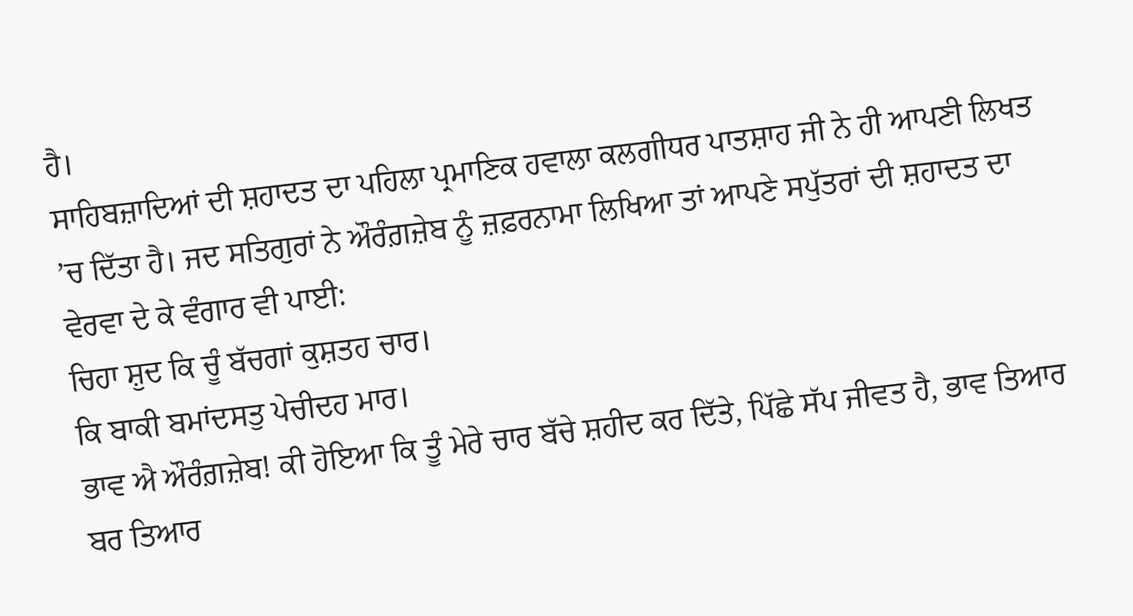ਹੈ।
ਸਾਹਿਬਜ਼ਾਦਿਆਂ ਦੀ ਸ਼ਹਾਦਤ ਦਾ ਪਹਿਲਾ ਪ੍ਰਮਾਣਿਕ ਹਵਾਲਾ ਕਲਗੀਧਰ ਪਾਤਸ਼ਾਹ ਜੀ ਨੇ ਹੀ ਆਪਣੀ ਲਿਖਤ ’ਚ ਦਿੱਤਾ ਹੈ। ਜਦ ਸਤਿਗੁਰਾਂ ਨੇ ਔਰੰਗ਼ਜ਼ੇਬ ਨੂੰ ਜ਼ਫ਼ਰਨਾਮਾ ਲਿਖਿਆ ਤਾਂ ਆਪਣੇ ਸਪੁੱਤਰਾਂ ਦੀ ਸ਼ਹਾਦਤ ਦਾ ਵੇਰਵਾ ਦੇ ਕੇ ਵੰਗਾਰ ਵੀ ਪਾਈ:
ਚਿਹਾ ਸ਼ੁਦ ਕਿ ਚੂੰ ਬੱਚਗਾਂ ਕੁਸ਼ਤਹ ਚਾਰ।
ਕਿ ਬਾਕੀ ਬਮਾਂਦਸਤੁ ਪੇਚੀਦਹ ਮਾਰ।
ਭਾਵ ਐ ਔਰੰਗ਼ਜ਼ੇਬ! ਕੀ ਹੋਇਆ ਕਿ ਤੂੰ ਮੇਰੇ ਚਾਰ ਬੱਚੇ ਸ਼ਹੀਦ ਕਰ ਦਿੱਤੇ, ਪਿੱਛੇ ਸੱਪ ਜੀਵਤ ਹੈ, ਭਾਵ ਤਿਆਰ ਬਰ ਤਿਆਰ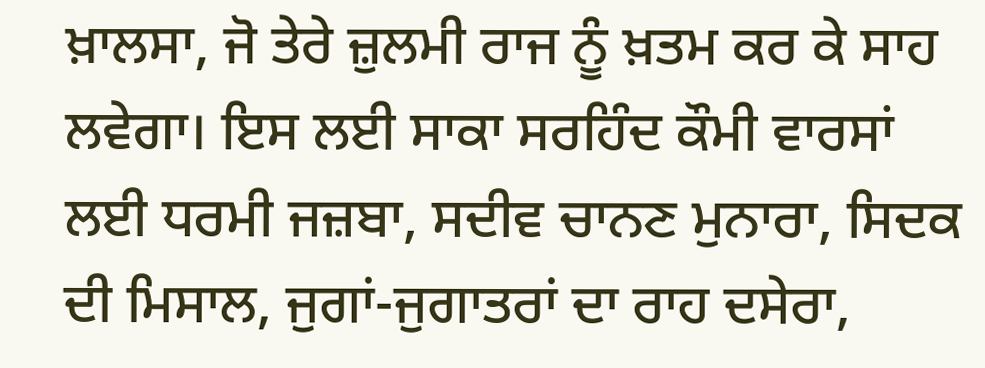ਖ਼ਾਲਸਾ, ਜੋ ਤੇਰੇ ਜ਼ੁਲਮੀ ਰਾਜ ਨੂੰ ਖ਼ਤਮ ਕਰ ਕੇ ਸਾਹ ਲਵੇਗਾ। ਇਸ ਲਈ ਸਾਕਾ ਸਰਹਿੰਦ ਕੌਮੀ ਵਾਰਸਾਂ ਲਈ ਧਰਮੀ ਜਜ਼ਬਾ, ਸਦੀਵ ਚਾਨਣ ਮੁਨਾਰਾ, ਸਿਦਕ ਦੀ ਮਿਸਾਲ, ਜੁਗਾਂ-ਜੁਗਾਤਰਾਂ ਦਾ ਰਾਹ ਦਸੇਰਾ,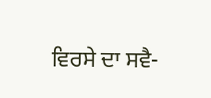ਵਿਰਸੇ ਦਾ ਸਵੈ-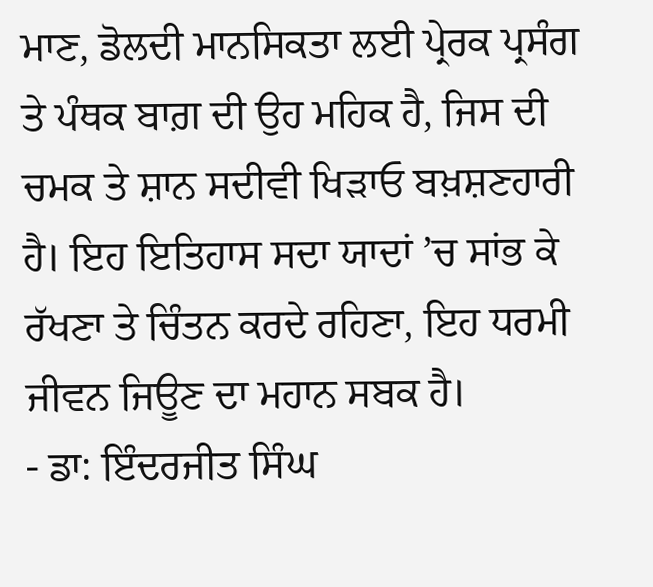ਮਾਣ, ਡੋਲਦੀ ਮਾਨਸਿਕਤਾ ਲਈ ਪ੍ਰੇਰਕ ਪ੍ਰਸੰਗ ਤੇ ਪੰਥਕ ਬਾਗ਼ ਦੀ ਉਹ ਮਹਿਕ ਹੈ, ਜਿਸ ਦੀ ਚਮਕ ਤੇ ਸ਼ਾਨ ਸਦੀਵੀ ਖਿੜਾਓ ਬਖ਼ਸ਼ਣਹਾਰੀ ਹੈ। ਇਹ ਇਤਿਹਾਸ ਸਦਾ ਯਾਦਾਂ ’ਚ ਸਾਂਭ ਕੇ ਰੱਖਣਾ ਤੇ ਚਿੰਤਨ ਕਰਦੇ ਰਹਿਣਾ, ਇਹ ਧਰਮੀ ਜੀਵਨ ਜਿਊਣ ਦਾ ਮਹਾਨ ਸਬਕ ਹੈ।
- ਡਾ: ਇੰਦਰਜੀਤ ਸਿੰਘ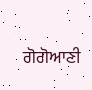ਗੋਗੋਆਣੀ